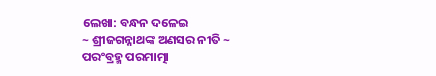ଲେଖା: ବନ୍ଧନ ଦଳେଇ
~ ଶ୍ରୀଜଗନ୍ନାଥଙ୍କ ଅଣସର ନୀତି ~
ପରଂବ୍ରହ୍ମ ପରମାତ୍ମା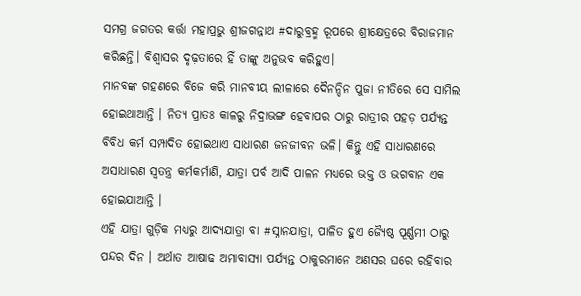ସମଗ୍ର ଜଗତର କର୍ତ୍ତା ମହାପ୍ରଭୁ ଶ୍ରୀଜଗନ୍ନାଥ #ଦାରୁବ୍ରହ୍ମ ରୂପରେ ଶ୍ରୀକ୍ଷେତ୍ରରେ ବିରାଜମାନ କରିଛନ୍ତି। ବିଶ୍ୱାସର ଦୃଢ଼ତାରେ ହିଁ ତାଙ୍କୁ ଅନୁଭବ କରିହୁଏ।
ମାନବଙ୍କ ଗହଣରେ ବିଜେ କରି ମାନବୀୟ ଲୀଳାରେ ଦୈନନ୍ଦିନ ପୁଜା ନୀତିରେ ସେ ସାମିଲ ହୋଇଥାଆନ୍ତି । ନିତ୍ୟ ପ୍ରାତଃ କାଳରୁ ନିଦ୍ରାଭଙ୍ଗ ହେବାପର ଠାରୁ ରାତ୍ରୀର ପହଡ଼ ପର୍ଯ୍ୟନ୍ତ ବିବିଧ କର୍ମ ସମ୍ପାଦିତ ହୋଇଥାଏ ସାଧାରଣ ଜନଜୀବନ ଭଳି। କିନ୍ତୁ ଏହି ସାଧାରଣରେ ଅସାଧାରଣ ସ୍ୱତନ୍ତ୍ର କର୍ମକର୍ମାଣି, ଯାତ୍ରା ପର୍ବ ଆଦି ପାଳନ ମଧ୍ୟରେ ଭକ୍ତ ଓ ଭଗବାନ ଏକ ହୋଇଯାଆନ୍ତି ।
ଏହି ଯାତ୍ରା ଗୁଡ଼ିକ ମଧ୍ୟରୁ ଆଦ୍ୟଯାତ୍ରା ବା #ସ୍ନାନଯାତ୍ରା, ପାଳିତ ହୁଏ ଜ୍ୟୈଷ୍ଠ ପୂର୍ଣ୍ଣମୀ ଠାରୁ ପନ୍ଦର ଦିନ । ଅର୍ଥାତ ଆଷାଢ ଅମାବାସ୍ୟା ପର୍ଯ୍ୟନ୍ତ ଠାକୁରମାନେ ଅଣସର ଘରେ ରହିବାର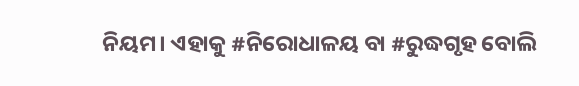ନିୟମ। ଏହାକୁ #ନିରୋଧାଳୟ ବା #ରୁଦ୍ଧଗୃହ ବୋଲି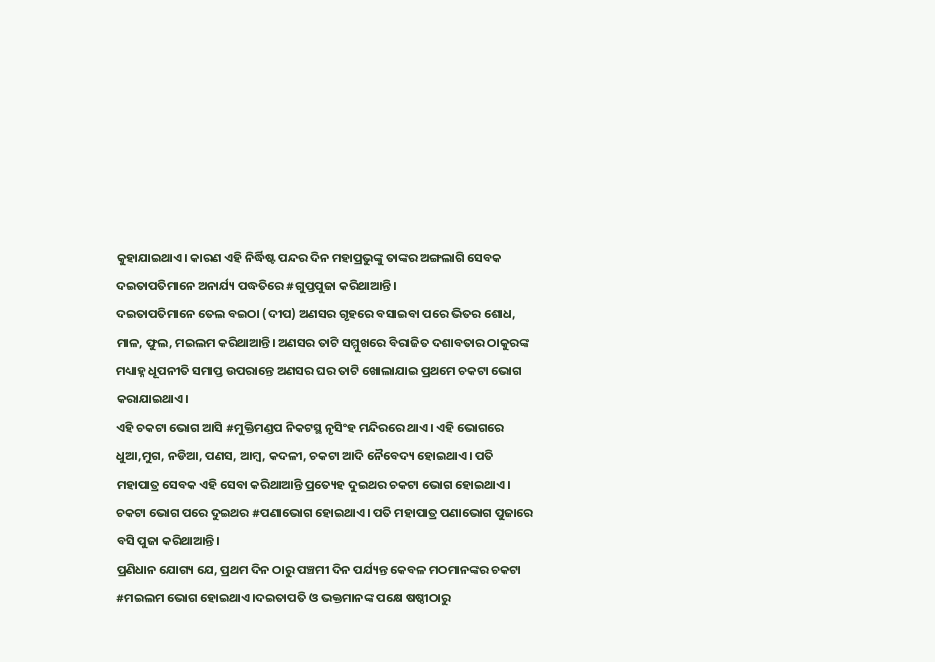କୁହାଯାଇଥାଏ। କାରଣ ଏହି ନିର୍ଦ୍ଧିଷ୍ଟ ପନ୍ଦର ଦିନ ମହାପ୍ରଭୁଙ୍କୁ ତାଙ୍କର ଅଙ୍ଗଲାଗି ସେବକ ଦଇତାପତିମାନେ ଅନାର୍ଯ୍ୟ ପଦ୍ଧତିରେ #ଗୁପ୍ତପୁଜା କରିଥାଆନ୍ତି।
ଦଇତାପତିମାନେ ତେଲ ବଇଠା (ଦୀପ) ଅଣସର ଗୃହରେ ବସାଇବା ପରେ ଭିତର ଶୋଧ, ମାଳ, ଫୁଲ, ମଇଲମ କରିଥାଆନ୍ତି। ଅଣସର ତାଟି ସମ୍ମୁଖରେ ବିରାଜିତ ଦଶାବତାର ଠାକୁରଙ୍କ ମଧ୍ୟାହ୍ନ ଧୂପନୀତି ସମାପ୍ତ ଉପରାନ୍ତେ ଅଣସର ଘର ତାଟି ଖୋଲାଯାଇ ପ୍ରଥମେ ଚକଟା ଭୋଗ କରାଯାଇଥାଏ।
ଏହି ଚକଟା ଭୋଗ ଆସି #ମୁକ୍ତିମଣ୍ଡପ ନିକଟସ୍ଥ ନୃସିଂହ ମନ୍ଦିରରେ ଥାଏ। ଏହି ଭୋଗରେ ଧୁଆ,ମୁଗ, ନଡିଆ, ପଣସ, ଆମ୍ବ, କଦଳୀ, ଚକଟା ଆଦି ନୈବେଦ୍ୟ ହୋଇଥାଏ। ପତି ମହାପାତ୍ର ସେବକ ଏହି ସେବା କରିଥାଆନ୍ତି ପ୍ରତ୍ୟେହ ଦୁଇଥର ଚକଟା ଭୋଗ ହୋଇଥାଏ। ଚକଟା ଭୋଗ ପରେ ଦୁଇଥର #ପଣାଭୋଗ ହୋଇଥାଏ। ପତି ମହାପାତ୍ର ପଣାଭୋଗ ପୁଜାରେ ବସି ପୁଜା କରିଥାଆନ୍ତି।
ପ୍ରଣିଧାନ ଯୋଗ୍ୟ ଯେ, ପ୍ରଥମ ଦିନ ଠାରୁ ପଞ୍ଚମୀ ଦିନ ପର୍ଯ୍ୟନ୍ତ କେବଳ ମଠମାନଙ୍କର ଚକଟା #ମଇଲମ ଭୋଗ ହୋଇଥାଏ।ଦଇତାପତି ଓ ଭକ୍ତମାନଙ୍କ ପକ୍ଷେ ଷଷ୍ଠୀଠାରୁ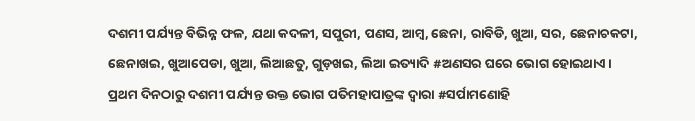ଦଶମୀ ପର୍ଯ୍ୟନ୍ତ ବିଭିନ୍ନ ଫଳ, ଯଥା କଦଳୀ, ସପୁରୀ, ପଣସ, ଆମ୍ବ, ଛେନା, ରାବିଡି, ଖୁଆ, ସର, ଛେନାଚକଟା, ଛେନାଖଇ, ଖୁଆପେଡା, ଖୁଆ, ଲିଆଛତୁ, ଗୁଡ଼ଖଇ, ଲିଆ ଇତ୍ୟାଦି #ଅଣସର ଘରେ ଭୋଗ ହୋଇଥାଏ।
ପ୍ରଥମ ଦିନଠାରୁ ଦଶମୀ ପର୍ଯ୍ୟନ୍ତ ଉକ୍ତ ଭୋଗ ପତିମହାପାତ୍ରଙ୍କ ଦ୍ୱାରା #ସର୍ପାମଣୋହି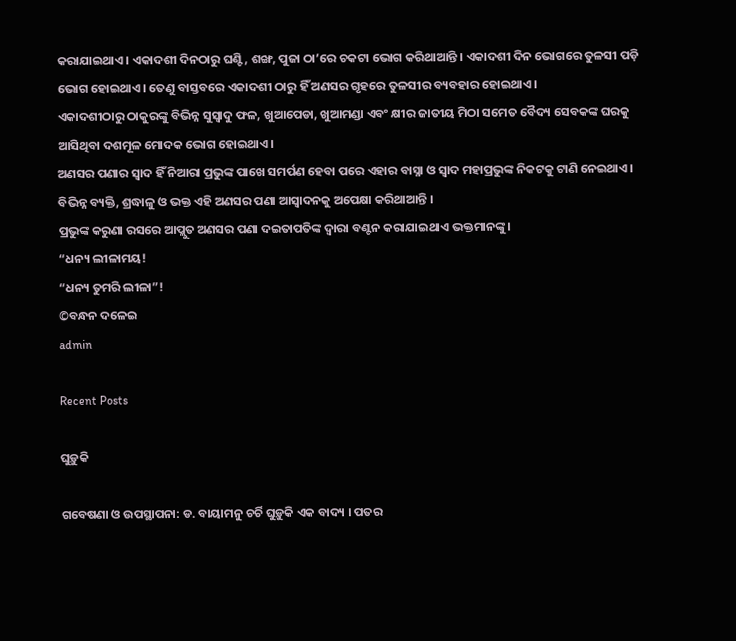କରାଯାଇଥାଏ। ଏକାଦଶୀ ଦିନଠାରୁ ଘଣ୍ଟି, ଶଙ୍ଖ, ପୁଜା ଠା’ରେ ଚକଟା ଭୋଗ କରିଥାଆନ୍ତି । ଏକାଦଶୀ ଦିନ ଭୋଗରେ ତୁଳସୀ ପଡ଼ି ଭୋଗ ହୋଇଥାଏ। ତେଣୁ ବାସ୍ତବରେ ଏକାଦଶୀ ଠାରୁ ହିଁ ଅଣସର ଗୃହରେ ତୁଳସୀର ବ୍ୟବହାର ହୋଇଥାଏ।
ଏକାଦଶୀଠାରୁ ଠାକୁରଙ୍କୁ ବିଭିନ୍ନ ସୁସ୍ୱାଦୁ ଫଳ, ଖୁଆପେଡା, ଖୁଆମଣ୍ଡା ଏବଂ କ୍ଷୀର ଜାତୀୟ ମିଠା ସମେତ ବୈଦ୍ୟ ସେବକଙ୍କ ଘରକୁ ଆସିଥିବା ଦଶମୂଳ ମୋଦକ ଭୋଗ ହୋଇଥାଏ।
ଅଣସର ପଣାର ସ୍ୱାଦ ହିଁ ନିଆରା ପ୍ରଭୁଙ୍କ ପାଖେ ସମର୍ପଣ ହେବା ପରେ ଏହାର ବାସ୍ନା ଓ ସ୍ୱାଦ ମହାପ୍ରଭୁଙ୍କ ନିକଟକୁ ଟାଣି ନେଇଥାଏ। ବିଭିନ୍ନ ବ୍ୟକ୍ତି, ଶ୍ରଦ୍ଧାଳୁ ଓ ଭକ୍ତ ଏହି ଅଣସର ପଣା ଆସ୍ୱାଦନକୁ ଅପେକ୍ଷା କରିଥାଆନ୍ତି ।
ପ୍ରଭୁଙ୍କ କରୁଣା ରସରେ ଆପ୍ଲୁତ ଅଣସର ପଣା ଦଇତାପତିଙ୍କ ଦ୍ୱାରା ବଣ୍ଟନ କରାଯାଇଥାଏ ଭକ୍ତମାନଙ୍କୁ।
“ଧନ୍ୟ ଲୀଳାମୟ!
“ଧନ୍ୟ ତୁମରି ଲୀଳା”!
©ବନ୍ଧନ ଦଳେଇ
admin

Recent Posts

ଘୁଡ଼ୁକି

ଗବେଷଣା ଓ ଉପସ୍ଥାପନା: ଡ. ବାୟାମନୁ ଚର୍ଚି ଘୁଡ଼ୁକି ଏକ ବାଦ୍ୟ । ପତର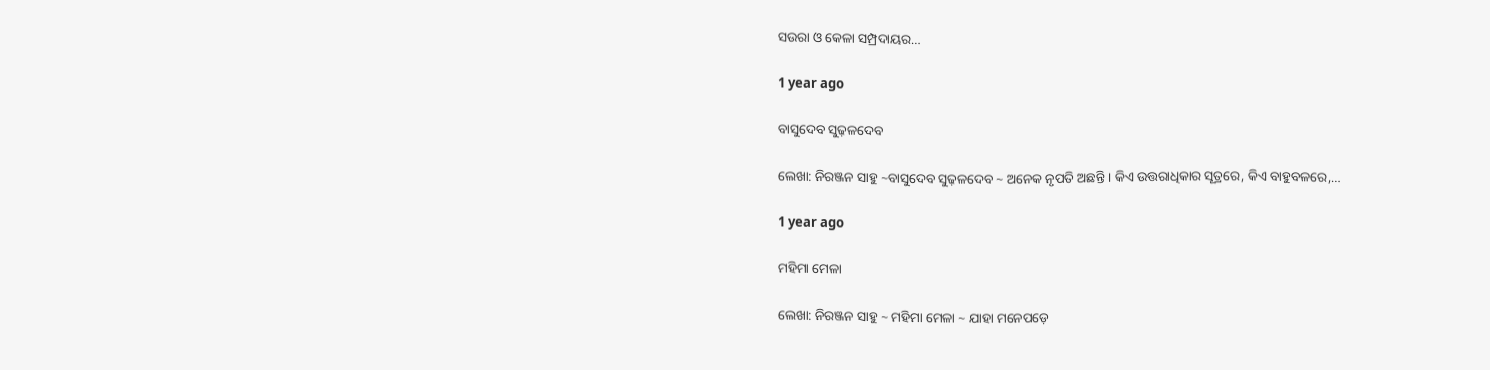ସଉରା ଓ କେଳା ସମ୍ପ୍ରଦାୟର…

1 year ago

ବାସୁଦେବ ସୁଢ଼ଳଦେବ

ଲେଖା: ନିରଞ୍ଜନ ସାହୁ ~ବାସୁଦେବ ସୁଢ଼ଳଦେବ ~ ଅନେକ ନୃପତି ଅଛନ୍ତି । କିଏ ଉତ୍ତରାଧିକାର ସୂତ୍ରରେ, କିଏ ବାହୁବଳରେ,…

1 year ago

ମହିମା ମେଳା

ଲେଖା: ନିରଞ୍ଜନ ସାହୁ ~ ମହିମା ମେଳା ~ ଯାହା ମନେପଡ଼େ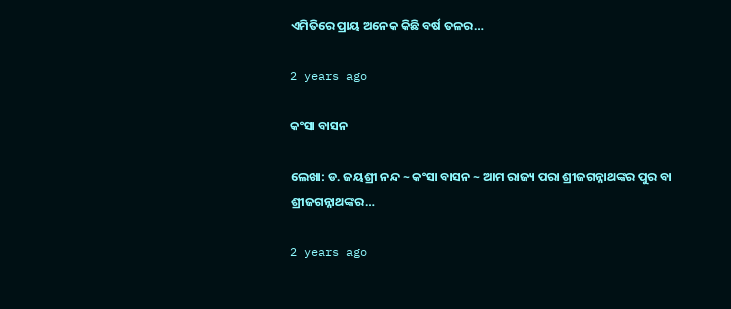ଏମିତିରେ ପ୍ରାୟ ଅନେକ କିଛି ବର୍ଷ ତଳର…

2 years ago

କଂସା ବାସନ

ଲେଖା: ଡ. ଜୟଶ୍ରୀ ନନ୍ଦ ~ କଂସା ବାସନ ~ ଆମ ରାଜ୍ୟ ପରା ଶ୍ରୀଜଗନ୍ନାଥଙ୍କର ପୁର ବା ଶ୍ରୀଜଗନ୍ନାଥଙ୍କର…

2 years ago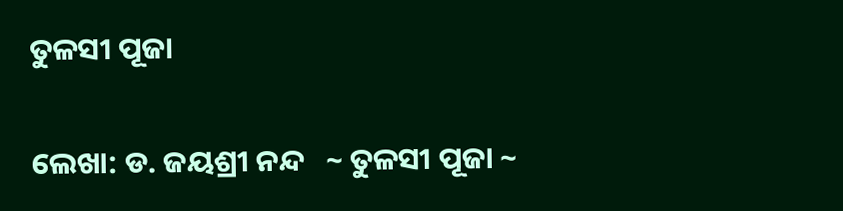ତୁଳସୀ ପୂଜା

ଲେଖା: ଡ. ଜୟଶ୍ରୀ ନନ୍ଦ   ~ ତୁଳସୀ ପୂଜା ~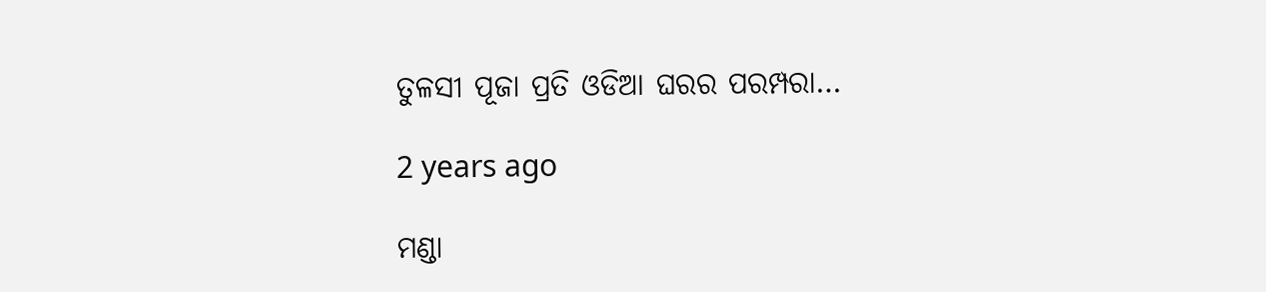ତୁଳସୀ ପୂଜା ପ୍ରତି ଓଡିଆ ଘରର ପରମ୍ପରା…

2 years ago

ମଣ୍ଡା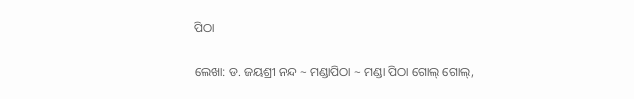ପିଠା

ଲେଖା: ଡ. ଜୟଶ୍ରୀ ନନ୍ଦ ~ ମଣ୍ଡାପିଠା ~ ମଣ୍ଡା ପିଠା ଗୋଲ୍ ଗୋଲ୍,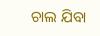ଚାଲ ଯିବା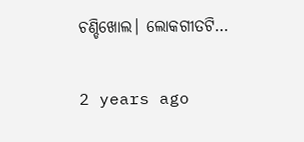ଚଣ୍ଡିଖୋଲ। ଲୋକଗୀତଟି…

2 years ago